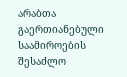არაბთა გაერთიანებული საამიროების შესაძლო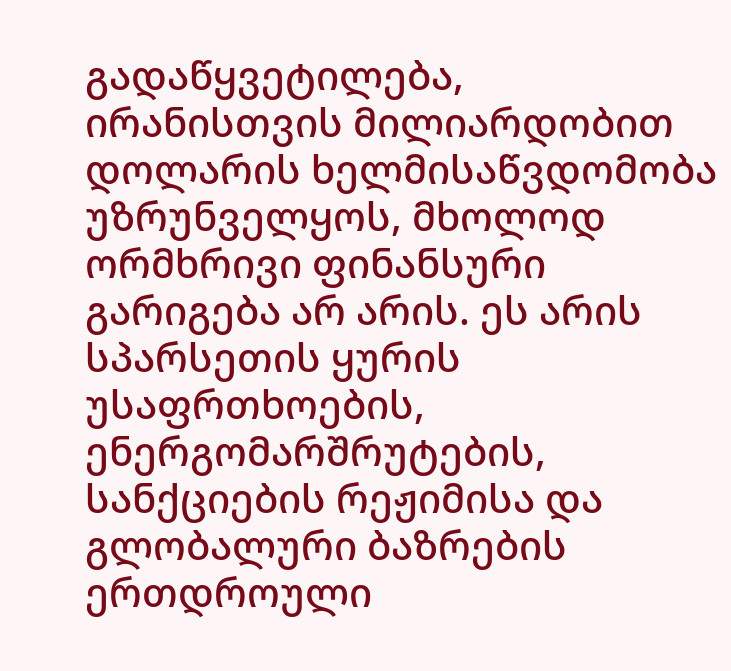გადაწყვეტილება, ირანისთვის მილიარდობით დოლარის ხელმისაწვდომობა უზრუნველყოს, მხოლოდ ორმხრივი ფინანსური გარიგება არ არის. ეს არის სპარსეთის ყურის უსაფრთხოების, ენერგომარშრუტების, სანქციების რეჟიმისა და გლობალური ბაზრების ერთდროული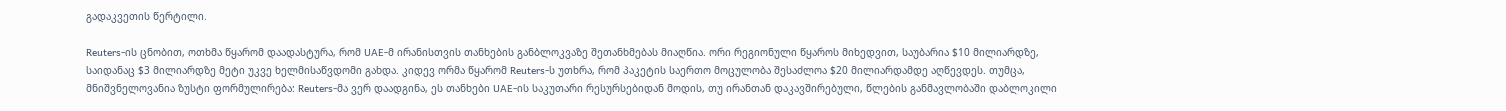გადაკვეთის წერტილი.

Reuters-ის ცნობით, ოთხმა წყარომ დაადასტურა, რომ UAE-მ ირანისთვის თანხების განბლოკვაზე შეთანხმებას მიაღწია. ორი რეგიონული წყაროს მიხედვით, საუბარია $10 მილიარდზე, საიდანაც $3 მილიარდზე მეტი უკვე ხელმისაწვდომი გახდა. კიდევ ორმა წყარომ Reuters-ს უთხრა, რომ პაკეტის საერთო მოცულობა შესაძლოა $20 მილიარდამდე აღწევდეს. თუმცა, მნიშვნელოვანია ზუსტი ფორმულირება: Reuters-მა ვერ დაადგინა, ეს თანხები UAE-ის საკუთარი რესურსებიდან მოდის, თუ ირანთან დაკავშირებული, წლების განმავლობაში დაბლოკილი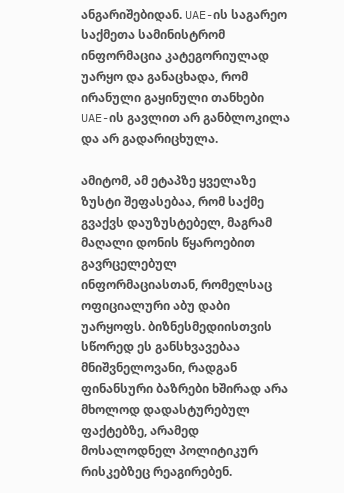ანგარიშებიდან. UAE-ის საგარეო საქმეთა სამინისტრომ ინფორმაცია კატეგორიულად უარყო და განაცხადა, რომ ირანული გაყინული თანხები UAE-ის გავლით არ განბლოკილა და არ გადარიცხულა.

ამიტომ, ამ ეტაპზე ყველაზე ზუსტი შეფასებაა, რომ საქმე გვაქვს დაუზუსტებელ, მაგრამ მაღალი დონის წყაროებით გავრცელებულ ინფორმაციასთან, რომელსაც ოფიციალური აბუ დაბი უარყოფს. ბიზნესმედიისთვის სწორედ ეს განსხვავებაა მნიშვნელოვანი, რადგან ფინანსური ბაზრები ხშირად არა მხოლოდ დადასტურებულ ფაქტებზე, არამედ მოსალოდნელ პოლიტიკურ რისკებზეც რეაგირებენ.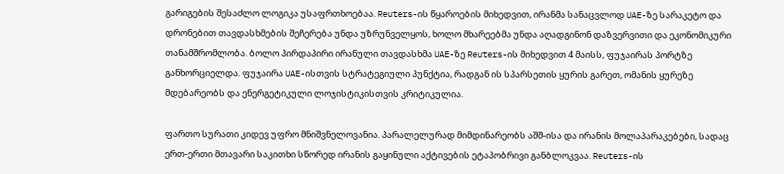გარიგების შესაძლო ლოგიკა უსაფრთხოებაა. Reuters-ის წყაროების მიხედვით, ირანმა სანაცვლოდ UAE-ზე სარაკეტო და დრონებით თავდასხმების შეჩერება უნდა უზრუნველყოს, ხოლო მხარეებმა უნდა აღადგინონ დაზვერვითი და ეკონომიკური თანამშრომლობა. ბოლო პირდაპირი ირანული თავდასხმა UAE-ზე Reuters-ის მიხედვით 4 მაისს, ფუჯაირას პორტზე განხორციელდა. ფუჯაირა UAE-ისთვის სტრატეგიული პუნქტია, რადგან ის სპარსეთის ყურის გარეთ, ომანის ყურეზე მდებარეობს და ენერგეტიკული ლოჯისტიკისთვის კრიტიკულია.

ფართო სურათი კიდევ უფრო მნიშვნელოვანია. პარალელურად მიმდინარეობს აშშ-ისა და ირანის მოლაპარაკებები, სადაც ერთ-ერთი მთავარი საკითხი სწორედ ირანის გაყინული აქტივების ეტაპობრივი განბლოკვაა. Reuters-ის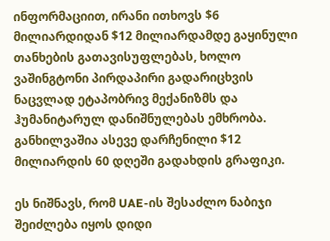ინფორმაციით, ირანი ითხოვს $6 მილიარდიდან $12 მილიარდამდე გაყინული თანხების გათავისუფლებას, ხოლო ვაშინგტონი პირდაპირი გადარიცხვის ნაცვლად ეტაპობრივ მექანიზმს და ჰუმანიტარულ დანიშნულებას ემხრობა. განხილვაშია ასევე დარჩენილი $12 მილიარდის 60 დღეში გადახდის გრაფიკი.

ეს ნიშნავს, რომ UAE-ის შესაძლო ნაბიჯი შეიძლება იყოს დიდი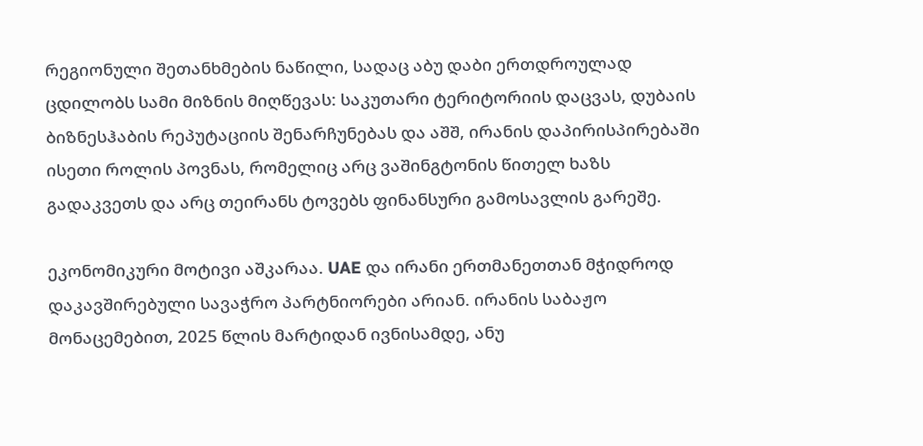რეგიონული შეთანხმების ნაწილი, სადაც აბუ დაბი ერთდროულად ცდილობს სამი მიზნის მიღწევას: საკუთარი ტერიტორიის დაცვას, დუბაის ბიზნესჰაბის რეპუტაციის შენარჩუნებას და აშშ, ირანის დაპირისპირებაში ისეთი როლის პოვნას, რომელიც არც ვაშინგტონის წითელ ხაზს გადაკვეთს და არც თეირანს ტოვებს ფინანსური გამოსავლის გარეშე.

ეკონომიკური მოტივი აშკარაა. UAE და ირანი ერთმანეთთან მჭიდროდ დაკავშირებული სავაჭრო პარტნიორები არიან. ირანის საბაჟო მონაცემებით, 2025 წლის მარტიდან ივნისამდე, ანუ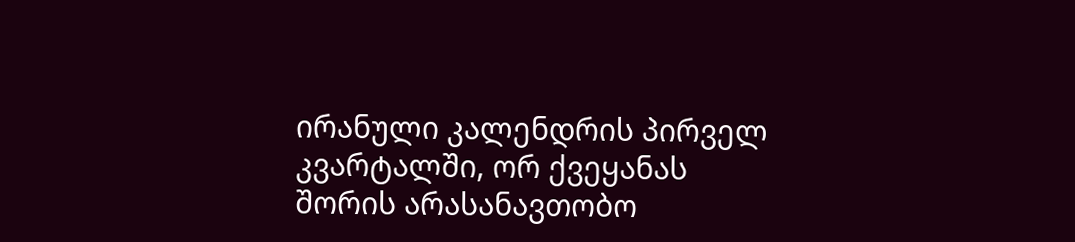ირანული კალენდრის პირველ კვარტალში, ორ ქვეყანას შორის არასანავთობო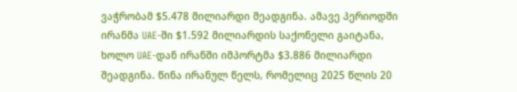ვაჭრობამ $5.478 მილიარდი შეადგინა. ამავე პერიოდში ირანმა UAE-ში $1.592 მილიარდის საქონელი გაიტანა, ხოლო UAE-დან ირანში იმპორტმა $3.886 მილიარდი შეადგინა. წინა ირანულ წელს, რომელიც 2025 წლის 20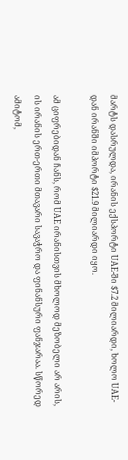მარტს დასრულდა, ირანის ექსპორტი UAE-ში $7.2 მილიარდი, ხოლო UAE-დან ირანში იმპორტი $21.9 მილიარდი იყო.

ამ ციფრებიდან ჩანს, რომ UAE ირანისთვის მხოლოდ მეზობელი არ არის, ის ირანის ერთ-ერთი მთავარი სავაჭრო და ფინანსური ფანჯარაა. სწორედ ამიტომ,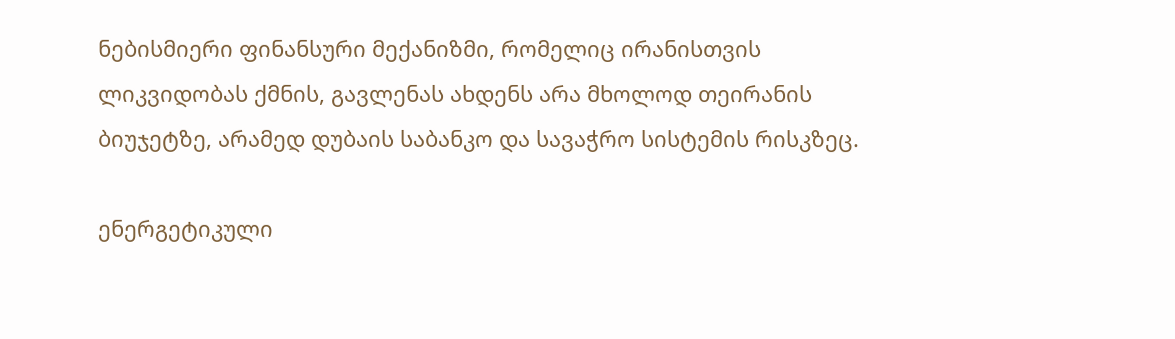ნებისმიერი ფინანსური მექანიზმი, რომელიც ირანისთვის ლიკვიდობას ქმნის, გავლენას ახდენს არა მხოლოდ თეირანის ბიუჯეტზე, არამედ დუბაის საბანკო და სავაჭრო სისტემის რისკზეც.

ენერგეტიკული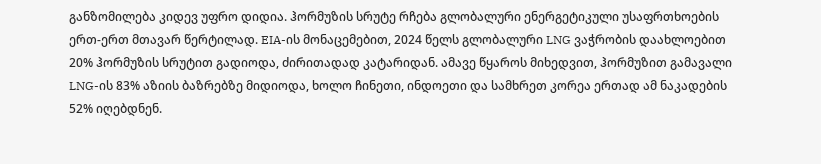განზომილება კიდევ უფრო დიდია. ჰორმუზის სრუტე რჩება გლობალური ენერგეტიკული უსაფრთხოების ერთ-ერთ მთავარ წერტილად. EIA-ის მონაცემებით, 2024 წელს გლობალური LNG ვაჭრობის დაახლოებით 20% ჰორმუზის სრუტით გადიოდა, ძირითადად კატარიდან. ამავე წყაროს მიხედვით, ჰორმუზით გამავალი LNG-ის 83% აზიის ბაზრებზე მიდიოდა, ხოლო ჩინეთი, ინდოეთი და სამხრეთ კორეა ერთად ამ ნაკადების 52% იღებდნენ.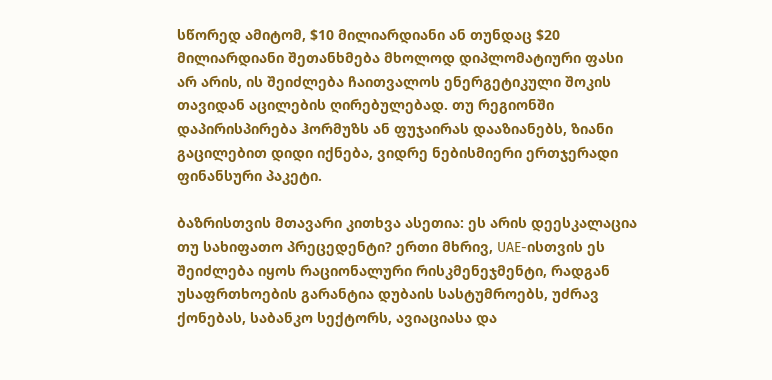სწორედ ამიტომ, $10 მილიარდიანი ან თუნდაც $20 მილიარდიანი შეთანხმება მხოლოდ დიპლომატიური ფასი არ არის, ის შეიძლება ჩაითვალოს ენერგეტიკული შოკის თავიდან აცილების ღირებულებად. თუ რეგიონში დაპირისპირება ჰორმუზს ან ფუჯაირას დააზიანებს, ზიანი გაცილებით დიდი იქნება, ვიდრე ნებისმიერი ერთჯერადი ფინანსური პაკეტი.

ბაზრისთვის მთავარი კითხვა ასეთია: ეს არის დეესკალაცია თუ სახიფათო პრეცედენტი? ერთი მხრივ, UAE-ისთვის ეს შეიძლება იყოს რაციონალური რისკმენეჯმენტი, რადგან უსაფრთხოების გარანტია დუბაის სასტუმროებს, უძრავ ქონებას, საბანკო სექტორს, ავიაციასა და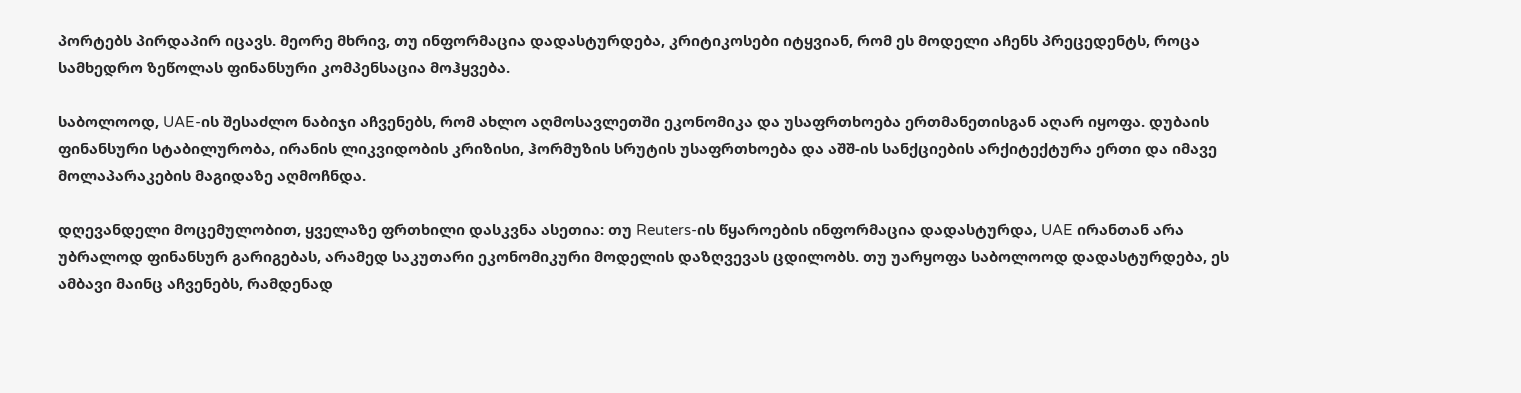პორტებს პირდაპირ იცავს. მეორე მხრივ, თუ ინფორმაცია დადასტურდება, კრიტიკოსები იტყვიან, რომ ეს მოდელი აჩენს პრეცედენტს, როცა სამხედრო ზეწოლას ფინანსური კომპენსაცია მოჰყვება.

საბოლოოდ, UAE-ის შესაძლო ნაბიჯი აჩვენებს, რომ ახლო აღმოსავლეთში ეკონომიკა და უსაფრთხოება ერთმანეთისგან აღარ იყოფა. დუბაის ფინანსური სტაბილურობა, ირანის ლიკვიდობის კრიზისი, ჰორმუზის სრუტის უსაფრთხოება და აშშ-ის სანქციების არქიტექტურა ერთი და იმავე მოლაპარაკების მაგიდაზე აღმოჩნდა.

დღევანდელი მოცემულობით, ყველაზე ფრთხილი დასკვნა ასეთია: თუ Reuters-ის წყაროების ინფორმაცია დადასტურდა, UAE ირანთან არა უბრალოდ ფინანსურ გარიგებას, არამედ საკუთარი ეკონომიკური მოდელის დაზღვევას ცდილობს. თუ უარყოფა საბოლოოდ დადასტურდება, ეს ამბავი მაინც აჩვენებს, რამდენად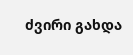ძვირი გახდა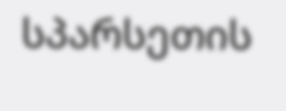სპარსეთის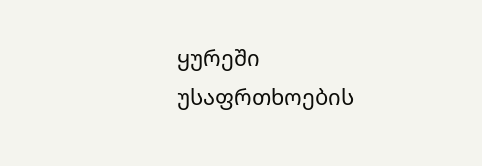ყურეში უსაფრთხოების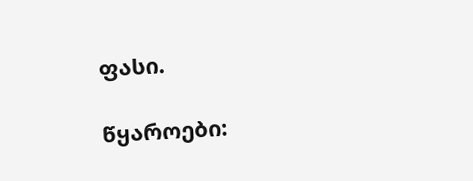ფასი.

წყაროები: